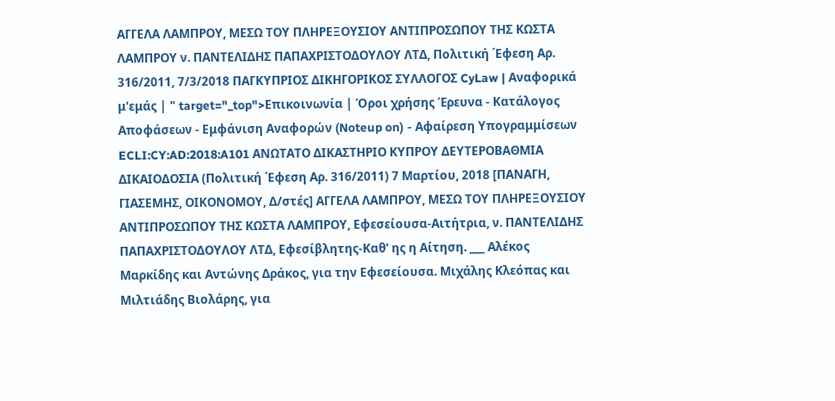ΑΓΓΕΛΑ ΛΑΜΠΡΟΥ, ΜΕΣΩ ΤΟΥ ΠΛΗΡΕΞΟΥΣΙΟΥ ΑΝΤΙΠΡΟΣΩΠΟΥ ΤΗΣ ΚΩΣΤΑ ΛΑΜΠΡΟΥ ν. ΠΑΝΤΕΛΙΔΗΣ ΠΑΠΑΧΡΙΣΤΟΔΟΥΛΟΥ ΛΤΔ, Πολιτική ΄Εφεση Αρ. 316/2011, 7/3/2018 ΠΑΓΚΥΠΡΙΟΣ ΔΙΚΗΓΟΡΙΚΟΣ ΣΥΛΛΟΓΟΣ CyLaw | Αναφορικά μ'εμάς | " target="_top">Επικοινωνία | Όροι χρήσης Έρευνα - Κατάλογος Αποφάσεων - Εμφάνιση Αναφορών (Noteup on) - Αφαίρεση Υπογραμμίσεων ECLI:CY:AD:2018:A101 ΑΝΩΤΑΤΟ ΔΙΚΑΣΤΗΡΙΟ ΚΥΠΡΟΥ ΔΕΥΤΕΡΟΒΑΘΜΙΑ ΔΙΚΑΙΟΔΟΣΙΑ (Πολιτική ΄Εφεση Αρ. 316/2011) 7 Μαρτίου, 2018 [ΠΑΝΑΓΗ, ΓΙΑΣΕΜΗΣ, ΟΙΚΟΝΟΜΟΥ, Δ/στές] ΑΓΓΕΛΑ ΛΑΜΠΡΟΥ, ΜΕΣΩ ΤΟΥ ΠΛΗΡΕΞΟΥΣΙΟΥ ΑΝΤΙΠΡΟΣΩΠΟΥ ΤΗΣ ΚΩΣΤΑ ΛΑΜΠΡΟΥ, Εφεσείουσα-Αιτήτρια, ν. ΠΑΝΤΕΛΙΔΗΣ ΠΑΠΑΧΡΙΣΤΟΔΟΥΛΟΥ ΛΤΔ, Εφεσίβλητης-Καθ' ης η Αίτηση. ___ Αλέκος Μαρκίδης και Αντώνης Δράκος, για την Εφεσείουσα. Μιχάλης Κλεόπας και Μιλτιάδης Βιολάρης, για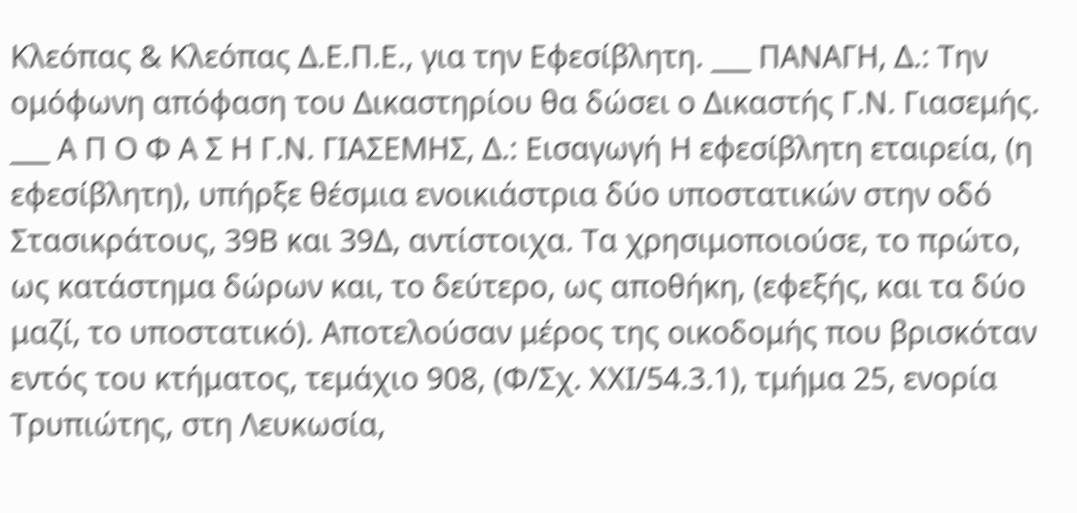Κλεόπας & Κλεόπας Δ.Ε.Π.Ε., για την Εφεσίβλητη. ___ ΠΑΝΑΓΗ, Δ.: Την ομόφωνη απόφαση του Δικαστηρίου θα δώσει ο Δικαστής Γ.Ν. Γιασεμής. ___ Α Π Ο Φ Α Σ Η Γ.Ν. ΓΙΑΣΕΜΗΣ, Δ.: Εισαγωγή Η εφεσίβλητη εταιρεία, (η εφεσίβλητη), υπήρξε θέσμια ενοικιάστρια δύο υποστατικών στην οδό Στασικράτους, 39Β και 39Δ, αντίστοιχα. Τα χρησιμοποιούσε, το πρώτο, ως κατάστημα δώρων και, το δεύτερο, ως αποθήκη, (εφεξής, και τα δύο μαζί, το υποστατικό). Αποτελούσαν μέρος της οικοδομής που βρισκόταν εντός του κτήματος, τεμάχιο 908, (Φ/Σχ. ΧΧΙ/54.3.1), τμήμα 25, ενορία Τρυπιώτης, στη Λευκωσία,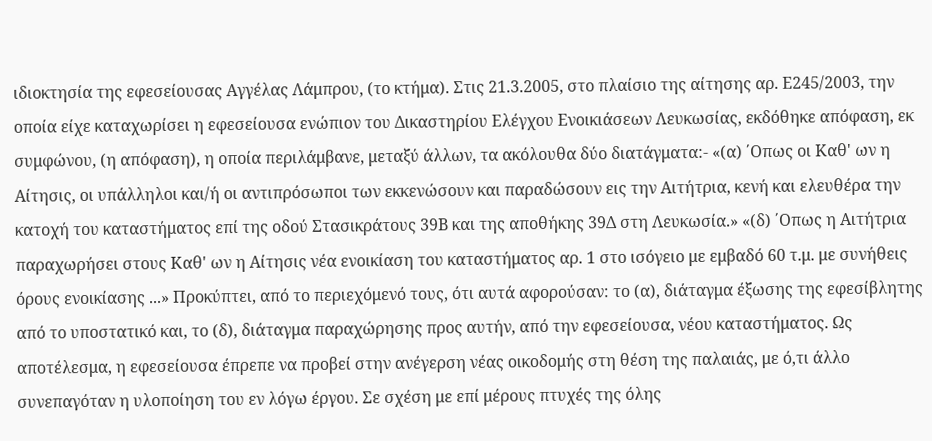ιδιοκτησία της εφεσείουσας Αγγέλας Λάμπρου, (το κτήμα). Στις 21.3.2005, στο πλαίσιο της αίτησης αρ. Ε245/2003, την οποία είχε καταχωρίσει η εφεσείουσα ενώπιον του Δικαστηρίου Ελέγχου Ενοικιάσεων Λευκωσίας, εκδόθηκε απόφαση, εκ συμφώνου, (η απόφαση), η οποία περιλάμβανε, μεταξύ άλλων, τα ακόλουθα δύο διατάγματα:- «(α) ΄Οπως οι Καθ' ων η Αίτησις, οι υπάλληλοι και/ή οι αντιπρόσωποι των εκκενώσουν και παραδώσουν εις την Αιτήτρια, κενή και ελευθέρα την κατοχή του καταστήματος επί της οδού Στασικράτους 39Β και της αποθήκης 39Δ στη Λευκωσία.» «(δ) ΄Οπως η Αιτήτρια παραχωρήσει στους Καθ' ων η Αίτησις νέα ενοικίαση του καταστήματος αρ. 1 στο ισόγειο με εμβαδό 60 τ.μ. με συνήθεις όρους ενοικίασης ...» Προκύπτει, από το περιεχόμενό τους, ότι αυτά αφορούσαν: το (α), διάταγμα έξωσης της εφεσίβλητης από το υποστατικό και, το (δ), διάταγμα παραχώρησης προς αυτήν, από την εφεσείουσα, νέου καταστήματος. Ως αποτέλεσμα, η εφεσείουσα έπρεπε να προβεί στην ανέγερση νέας οικοδομής στη θέση της παλαιάς, με ό,τι άλλο συνεπαγόταν η υλοποίηση του εν λόγω έργου. Σε σχέση με επί μέρους πτυχές της όλης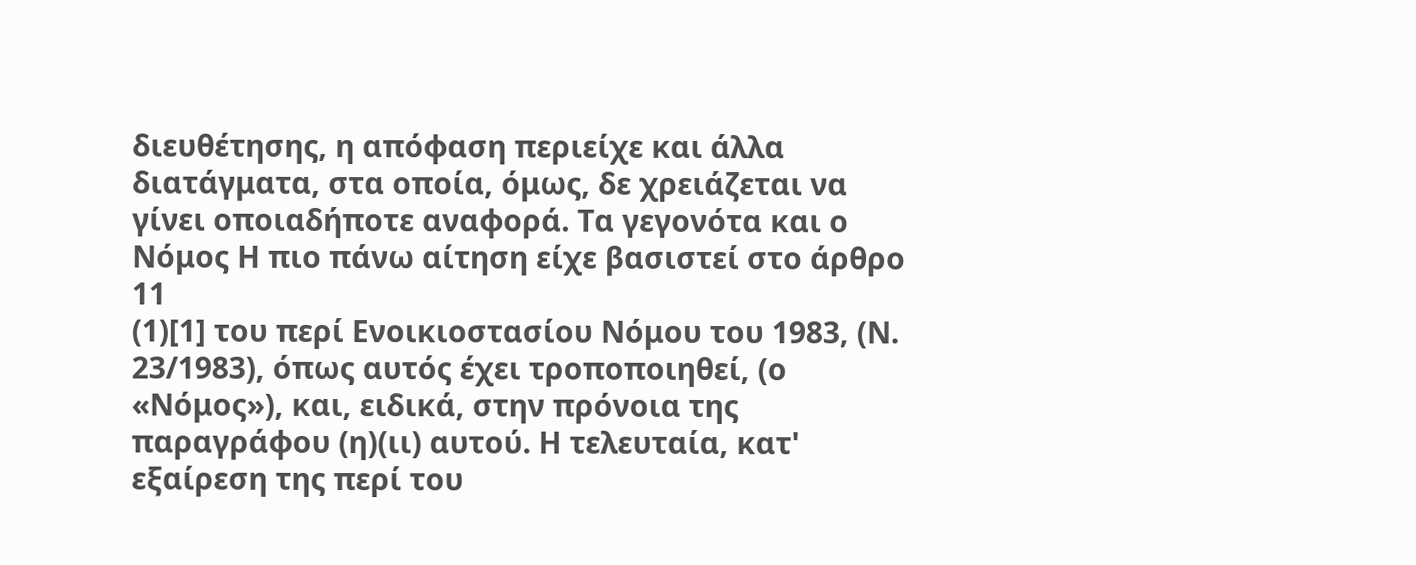διευθέτησης, η απόφαση περιείχε και άλλα διατάγματα, στα οποία, όμως, δε χρειάζεται να γίνει οποιαδήποτε αναφορά. Τα γεγονότα και ο Νόμος Η πιο πάνω αίτηση είχε βασιστεί στο άρθρο 11
(1)[1] του περί Ενοικιοστασίου Νόμου του 1983, (Ν. 23/1983), όπως αυτός έχει τροποποιηθεί, (ο «Νόμος»), και, ειδικά, στην πρόνοια της παραγράφου (η)(ιι) αυτού. Η τελευταία, κατ' εξαίρεση της περί του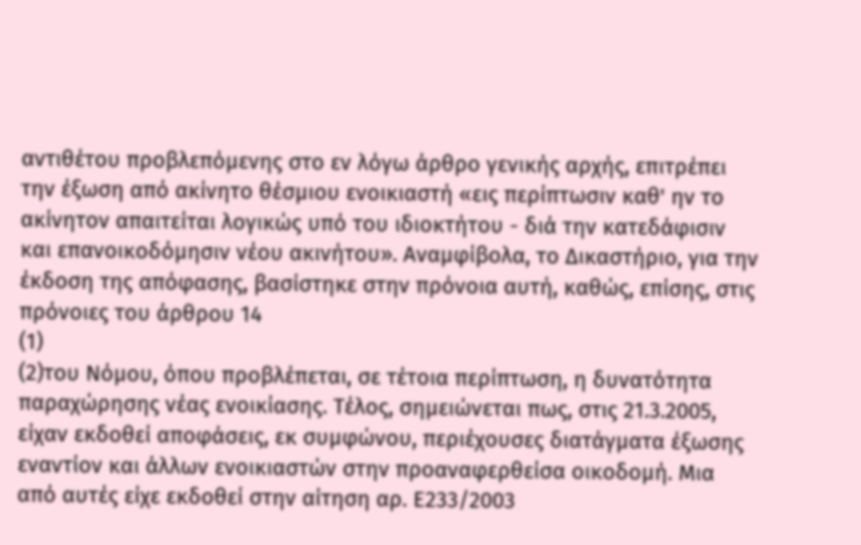αντιθέτου προβλεπόμενης στο εν λόγω άρθρο γενικής αρχής, επιτρέπει την έξωση από ακίνητο θέσμιου ενοικιαστή «εις περίπτωσιν καθ' ην το ακίνητον απαιτείται λογικώς υπό του ιδιοκτήτου - διά την κατεδάφισιν και επανοικοδόμησιν νέου ακινήτου». Αναμφίβολα, το Δικαστήριο, για την έκδοση της απόφασης, βασίστηκε στην πρόνοια αυτή, καθώς, επίσης, στις πρόνοιες του άρθρου 14
(1)
(2)του Νόμου, όπου προβλέπεται, σε τέτοια περίπτωση, η δυνατότητα παραχώρησης νέας ενοικίασης. Τέλος, σημειώνεται πως, στις 21.3.2005, είχαν εκδοθεί αποφάσεις, εκ συμφώνου, περιέχουσες διατάγματα έξωσης εναντίον και άλλων ενοικιαστών στην προαναφερθείσα οικοδομή. Μια από αυτές είχε εκδοθεί στην αίτηση αρ. Ε233/2003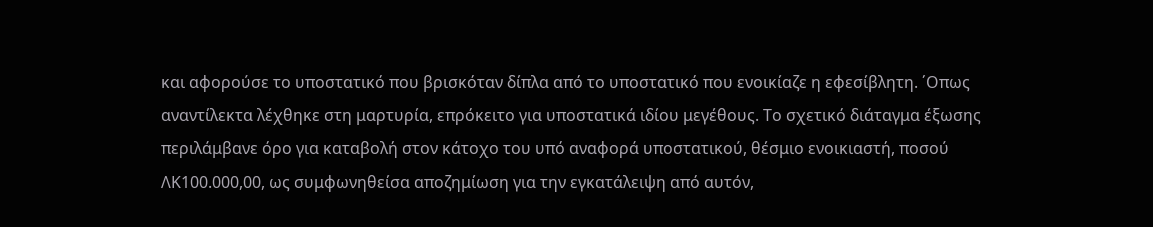και αφορούσε το υποστατικό που βρισκόταν δίπλα από το υποστατικό που ενοικίαζε η εφεσίβλητη. ΄Οπως αναντίλεκτα λέχθηκε στη μαρτυρία, επρόκειτο για υποστατικά ιδίου μεγέθους. Το σχετικό διάταγμα έξωσης περιλάμβανε όρο για καταβολή στον κάτοχο του υπό αναφορά υποστατικού, θέσμιο ενοικιαστή, ποσού ΛΚ100.000,00, ως συμφωνηθείσα αποζημίωση για την εγκατάλειψη από αυτόν,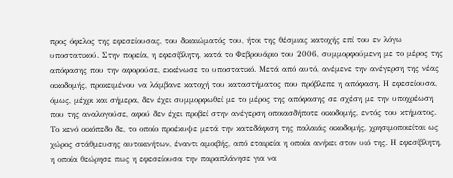προς όφελος της εφεσείουσας, του δικαιώματός του, ήτοι της θέσμιας κατοχής επί του εν λόγω υποστατικού. Στην πορεία, η εφεσίβλητη, κατά το Φεβρουάριο του 2006, συμμορφούμενη με το μέρος της απόφασης που την αφορούσε, εκκένωσε το υποστατικό. Μετά από αυτό, ανέμενε την ανέγερση της νέας οικοδομής, προκειμένου να λάμβανε κατοχή του καταστήματος που πρόβλεπε η απόφαση. Η εφεσείουσα, όμως, μέχρι και σήμερα, δεν έχει συμμορφωθεί με το μέρος της απόφασης σε σχέση με την υποχρέωση που της αναλογούσε, αφού δεν έχει προβεί στην ανέγερση οποιασδήποτε οικοδομής, εντός του κτήματος. Το κενό οικόπεδο δε, το οποίο προέκυψε μετά την κατεδάφιση της παλαιάς οικοδομής, χρησιμοποιείται ως χώρος στάθμευσης αυτοκινήτων, έναντι αμοιβής, από εταιρεία η οποία ανήκει στον υιό της. Η εφεσίβλητη, η οποία θεώρησε πως η εφεσείουσα την παραπλάνησε για να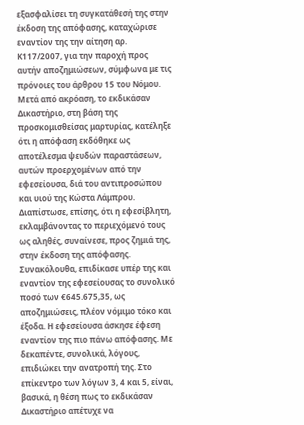εξασφαλίσει τη συγκατάθεσή της στην έκδοση της απόφασης, καταχώρισε εναντίον της την αίτηση αρ. Κ117/2007, για την παροχή προς αυτήν αποζημιώσεων, σύμφωνα με τις πρόνοιες του άρθρου 15 του Νόμου. Μετά από ακρόαση, το εκδικάσαν Δικαστήριο, στη βάση της προσκομισθείσας μαρτυρίας, κατέληξε ότι η απόφαση εκδόθηκε ως αποτέλεσμα ψευδών παραστάσεων, αυτών προερχομένων από την εφεσείουσα, διά του αντιπροσώπου και υιού της Κώστα Λάμπρου. Διαπίστωσε, επίσης, ότι η εφεσίβλητη, εκλαμβάνοντας το περιεχόμενό τους ως αληθές, συναίνεσε, προς ζημιά της, στην έκδοση της απόφασης. Συνακόλουθα, επιδίκασε υπέρ της και εναντίον της εφεσείουσας το συνολικό ποσό των €645.675,35, ως αποζημιώσεις, πλέον νόμιμο τόκο και έξοδα. Η εφεσείουσα άσκησε έφεση εναντίον της πιο πάνω απόφασης. Με δεκαπέντε, συνολικά, λόγους, επιδιώκει την ανατροπή της. Στο επίκεντρο των λόγων 3, 4 και 5, είναι, βασικά, η θέση πως το εκδικάσαν Δικαστήριο απέτυχε να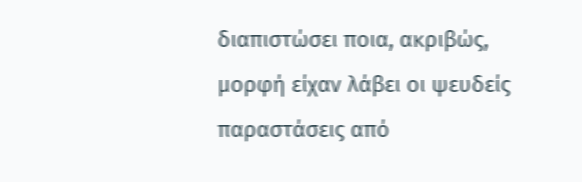διαπιστώσει ποια, ακριβώς, μορφή είχαν λάβει οι ψευδείς παραστάσεις από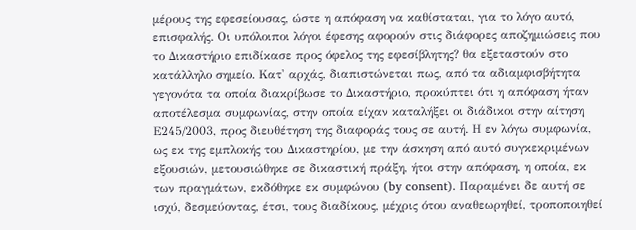μέρους της εφεσείουσας, ώστε η απόφαση να καθίσταται, για το λόγο αυτό, επισφαλής. Οι υπόλοιποι λόγοι έφεσης αφορούν στις διάφορες αποζημιώσεις που το Δικαστήριο επιδίκασε προς όφελος της εφεσίβλητης? θα εξεταστούν στο κατάλληλο σημείο. Κατ' αρχάς, διαπιστώνεται πως, από τα αδιαμφισβήτητα γεγονότα τα οποία διακρίβωσε το Δικαστήριο, προκύπτει ότι η απόφαση ήταν αποτέλεσμα συμφωνίας, στην οποία είχαν καταλήξει οι διάδικοι στην αίτηση Ε245/2003, προς διευθέτηση της διαφοράς τους σε αυτή. Η εν λόγω συμφωνία, ως εκ της εμπλοκής του Δικαστηρίου, με την άσκηση από αυτό συγκεκριμένων εξουσιών, μετουσιώθηκε σε δικαστική πράξη, ήτοι στην απόφαση, η οποία, εκ των πραγμάτων, εκδόθηκε εκ συμφώνου (by consent). Παραμένει δε αυτή σε ισχύ, δεσμεύοντας, έτσι, τους διαδίκους, μέχρις ότου αναθεωρηθεί, τροποποιηθεί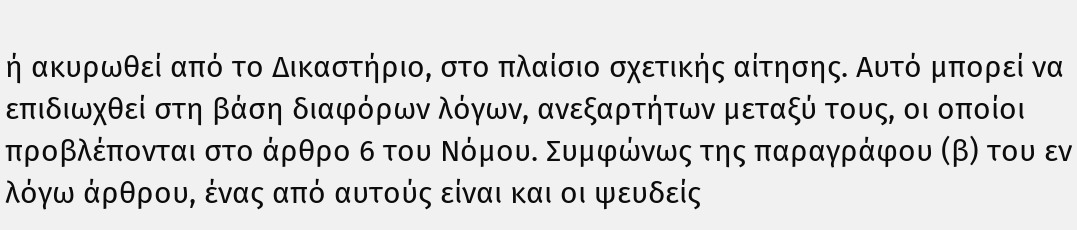ή ακυρωθεί από το Δικαστήριο, στο πλαίσιο σχετικής αίτησης. Αυτό μπορεί να επιδιωχθεί στη βάση διαφόρων λόγων, ανεξαρτήτων μεταξύ τους, οι οποίοι προβλέπονται στο άρθρο 6 του Νόμου. Συμφώνως της παραγράφου (β) του εν λόγω άρθρου, ένας από αυτούς είναι και οι ψευδείς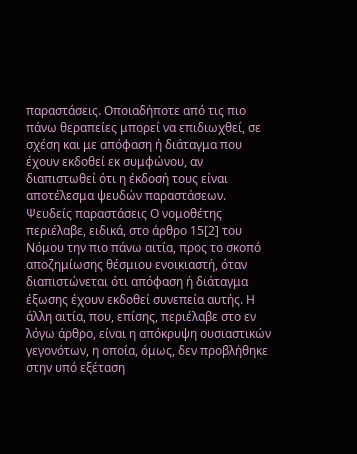παραστάσεις. Οποιαδήποτε από τις πιο πάνω θεραπείες μπορεί να επιδιωχθεί, σε σχέση και με απόφαση ή διάταγμα που έχουν εκδοθεί εκ συμφώνου, αν διαπιστωθεί ότι η έκδοσή τους είναι αποτέλεσμα ψευδών παραστάσεων. Ψευδείς παραστάσεις Ο νομοθέτης περιέλαβε, ειδικά, στο άρθρο 15[2] του Νόμου την πιο πάνω αιτία, προς το σκοπό αποζημίωσης θέσμιου ενοικιαστή, όταν διαπιστώνεται ότι απόφαση ή διάταγμα έξωσης έχουν εκδοθεί συνεπεία αυτής. Η άλλη αιτία, που, επίσης, περιέλαβε στο εν λόγω άρθρο, είναι η απόκρυψη ουσιαστικών γεγονότων, η οποία, όμως, δεν προβλήθηκε στην υπό εξέταση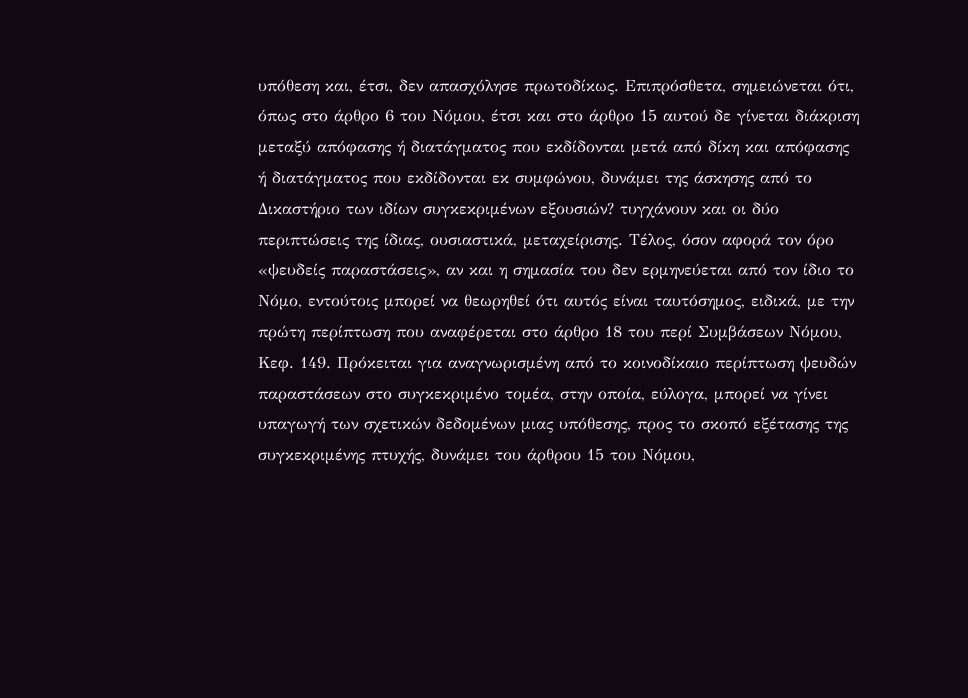υπόθεση και, έτσι, δεν απασχόλησε πρωτοδίκως. Επιπρόσθετα, σημειώνεται ότι, όπως στο άρθρο 6 του Νόμου, έτσι και στο άρθρο 15 αυτού δε γίνεται διάκριση μεταξύ απόφασης ή διατάγματος που εκδίδονται μετά από δίκη και απόφασης ή διατάγματος που εκδίδονται εκ συμφώνου, δυνάμει της άσκησης από το Δικαστήριο των ιδίων συγκεκριμένων εξουσιών? τυγχάνουν και οι δύο περιπτώσεις της ίδιας, ουσιαστικά, μεταχείρισης. Τέλος, όσον αφορά τον όρο «ψευδείς παραστάσεις», αν και η σημασία του δεν ερμηνεύεται από τον ίδιο το Νόμο, εντούτοις μπορεί να θεωρηθεί ότι αυτός είναι ταυτόσημος, ειδικά, με την πρώτη περίπτωση που αναφέρεται στο άρθρο 18 του περί Συμβάσεων Νόμου, Κεφ. 149. Πρόκειται για αναγνωρισμένη από το κοινοδίκαιο περίπτωση ψευδών παραστάσεων στο συγκεκριμένο τομέα, στην οποία, εύλογα, μπορεί να γίνει υπαγωγή των σχετικών δεδομένων μιας υπόθεσης, προς το σκοπό εξέτασης της συγκεκριμένης πτυχής, δυνάμει του άρθρου 15 του Νόμου,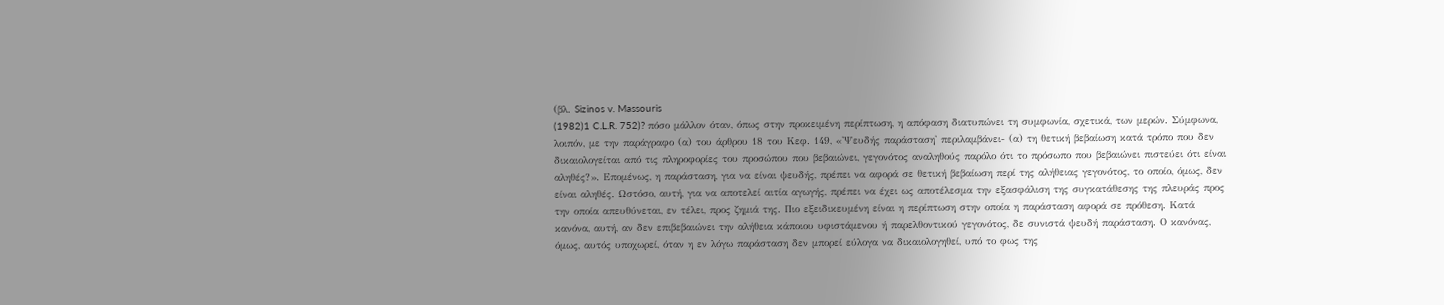(βλ. Sizinos v. Massouris
(1982)1 C.L.R. 752)? πόσο μάλλον όταν, όπως στην προκειμένη περίπτωση, η απόφαση διατυπώνει τη συμφωνία, σχετικά, των μερών. Σύμφωνα, λοιπόν, με την παράγραφο (α) του άρθρου 18 του Κεφ. 149, «'Ψευδής παράσταση' περιλαμβάνει- (α) τη θετική βεβαίωση κατά τρόπο που δεν δικαιολογείται από τις πληροφορίες του προσώπου που βεβαιώνει, γεγονότος αναληθούς παρόλο ότι το πρόσωπο που βεβαιώνει πιστεύει ότι είναι αληθές?». Επομένως, η παράσταση, για να είναι ψευδής, πρέπει να αφορά σε θετική βεβαίωση περί της αλήθειας γεγονότος, το οποίο, όμως, δεν είναι αληθές. Ωστόσο, αυτή, για να αποτελεί αιτία αγωγής, πρέπει να έχει ως αποτέλεσμα την εξασφάλιση της συγκατάθεσης της πλευράς προς την οποία απευθύνεται, εν τέλει, προς ζημιά της. Πιο εξειδικευμένη είναι η περίπτωση στην οποία η παράσταση αφορά σε πρόθεση. Κατά κανόνα, αυτή, αν δεν επιβεβαιώνει την αλήθεια κάποιου υφιστάμενου ή παρελθοντικού γεγονότος, δε συνιστά ψευδή παράσταση. Ο κανόνας, όμως, αυτός υποχωρεί, όταν η εν λόγω παράσταση δεν μπορεί εύλογα να δικαιολογηθεί, υπό το φως της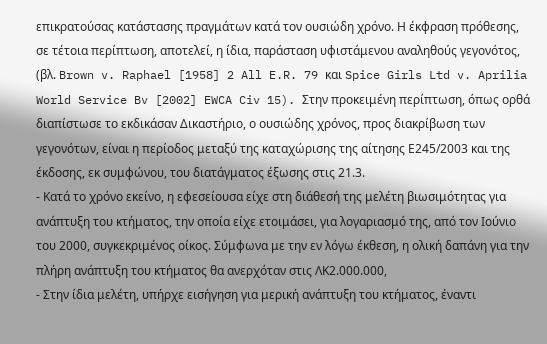επικρατούσας κατάστασης πραγμάτων κατά τον ουσιώδη χρόνο. Η έκφραση πρόθεσης, σε τέτοια περίπτωση, αποτελεί, η ίδια, παράσταση υφιστάμενου αναληθούς γεγονότος, (βλ. Brown v. Raphael [1958] 2 All E.R. 79 και Spice Girls Ltd v. Aprilia World Service Bv [2002] EWCA Civ 15). Στην προκειμένη περίπτωση, όπως ορθά διαπίστωσε το εκδικάσαν Δικαστήριο, ο ουσιώδης χρόνος, προς διακρίβωση των γεγονότων, είναι η περίοδος μεταξύ της καταχώρισης της αίτησης Ε245/2003 και της έκδοσης, εκ συμφώνου, του διατάγματος έξωσης στις 21.3.
- Κατά το χρόνο εκείνο, η εφεσείουσα είχε στη διάθεσή της μελέτη βιωσιμότητας για ανάπτυξη του κτήματος, την οποία είχε ετοιμάσει, για λογαριασμό της, από τον Ιούνιο του 2000, συγκεκριμένος οίκος. Σύμφωνα με την εν λόγω έκθεση, η ολική δαπάνη για την πλήρη ανάπτυξη του κτήματος θα ανερχόταν στις ΛΚ2.000.000,
- Στην ίδια μελέτη, υπήρχε εισήγηση για μερική ανάπτυξη του κτήματος, έναντι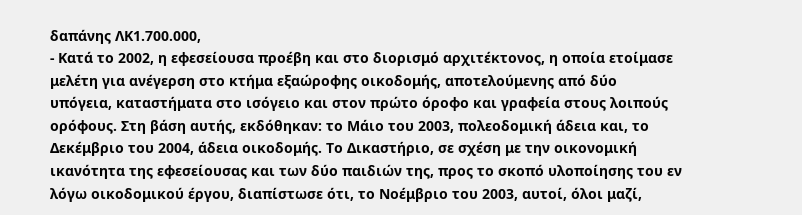δαπάνης ΛΚ1.700.000,
- Κατά το 2002, η εφεσείουσα προέβη και στο διορισμό αρχιτέκτονος, η οποία ετοίμασε μελέτη για ανέγερση στο κτήμα εξαώροφης οικοδομής, αποτελούμενης από δύο υπόγεια, καταστήματα στο ισόγειο και στον πρώτο όροφο και γραφεία στους λοιπούς ορόφους. Στη βάση αυτής, εκδόθηκαν: το Μάιο του 2003, πολεοδομική άδεια και, το Δεκέμβριο του 2004, άδεια οικοδομής. Το Δικαστήριο, σε σχέση με την οικονομική ικανότητα της εφεσείουσας και των δύο παιδιών της, προς το σκοπό υλοποίησης του εν λόγω οικοδομικού έργου, διαπίστωσε ότι, το Νοέμβριο του 2003, αυτοί, όλοι μαζί,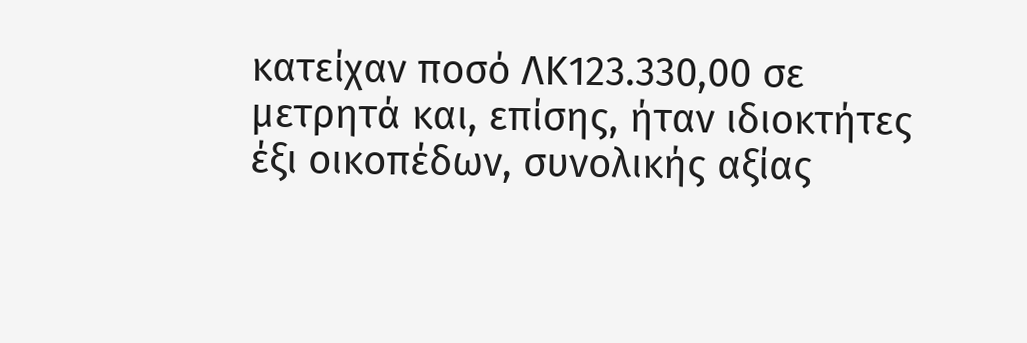κατείχαν ποσό ΛΚ123.330,00 σε μετρητά και, επίσης, ήταν ιδιοκτήτες έξι οικοπέδων, συνολικής αξίας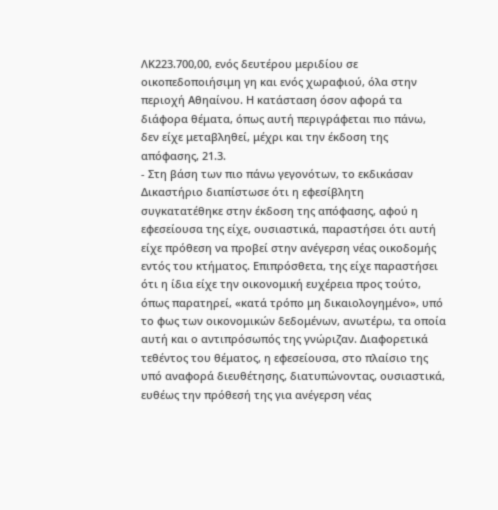ΛΚ223.700,00, ενός δευτέρου μεριδίου σε οικοπεδοποιήσιμη γη και ενός χωραφιού, όλα στην περιοχή Αθηαίνου. Η κατάσταση όσον αφορά τα διάφορα θέματα, όπως αυτή περιγράφεται πιο πάνω, δεν είχε μεταβληθεί, μέχρι και την έκδοση της απόφασης, 21.3.
- Στη βάση των πιο πάνω γεγονότων, το εκδικάσαν Δικαστήριο διαπίστωσε ότι η εφεσίβλητη συγκατατέθηκε στην έκδοση της απόφασης, αφού η εφεσείουσα της είχε, ουσιαστικά, παραστήσει ότι αυτή είχε πρόθεση να προβεί στην ανέγερση νέας οικοδομής εντός του κτήματος. Επιπρόσθετα, της είχε παραστήσει ότι η ίδια είχε την οικονομική ευχέρεια προς τούτο, όπως παρατηρεί, «κατά τρόπο μη δικαιολογημένο», υπό το φως των οικονομικών δεδομένων, ανωτέρω, τα οποία αυτή και ο αντιπρόσωπός της γνώριζαν. Διαφορετικά τεθέντος του θέματος, η εφεσείουσα, στο πλαίσιο της υπό αναφορά διευθέτησης, διατυπώνοντας, ουσιαστικά, ευθέως την πρόθεσή της για ανέγερση νέας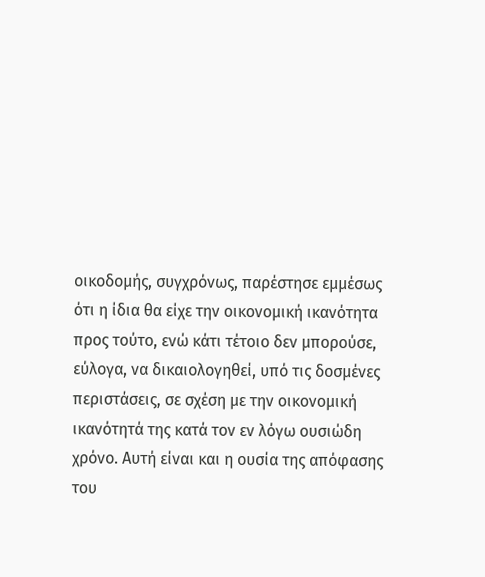οικοδομής, συγχρόνως, παρέστησε εμμέσως ότι η ίδια θα είχε την οικονομική ικανότητα προς τούτο, ενώ κάτι τέτοιο δεν μπορούσε, εύλογα, να δικαιολογηθεί, υπό τις δοσμένες περιστάσεις, σε σχέση με την οικονομική ικανότητά της κατά τον εν λόγω ουσιώδη χρόνο. Αυτή είναι και η ουσία της απόφασης του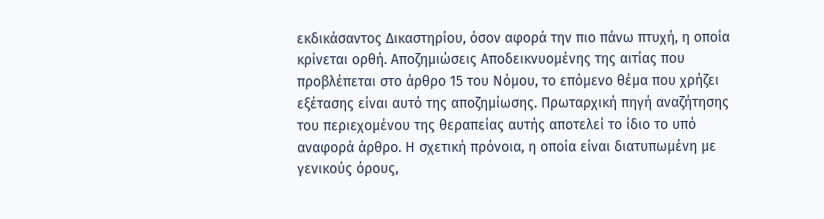εκδικάσαντος Δικαστηρίου, όσον αφορά την πιο πάνω πτυχή, η οποία κρίνεται ορθή. Αποζημιώσεις Αποδεικνυομένης της αιτίας που προβλέπεται στο άρθρο 15 του Νόμου, το επόμενο θέμα που χρήζει εξέτασης είναι αυτό της αποζημίωσης. Πρωταρχική πηγή αναζήτησης του περιεχομένου της θεραπείας αυτής αποτελεί το ίδιο το υπό αναφορά άρθρο. Η σχετική πρόνοια, η οποία είναι διατυπωμένη με γενικούς όρους,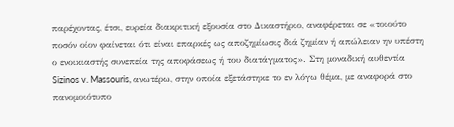παρέχοντας, έτσι, ευρεία διακριτική εξουσία στο Δικαστήριο, αναφέρεται σε «τοιούτο ποσόν οίον φαίνεται ότι είναι επαρκές ως αποζημίωσις διά ζημίαν ή απώλειαν ην υπέστη ο ενοικιαστής συνεπεία της αποφάσεως ή του διατάγματος». Στη μοναδική αυθεντία Sizinos v. Massouris, ανωτέρω, στην οποία εξετάστηκε το εν λόγω θέμα, με αναφορά στο πανομοιότυπο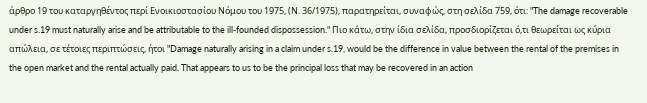άρθρο 19 του καταργηθέντος περί Ενοικιοστασίου Νόμου του 1975, (Ν. 36/1975), παρατηρείται, συναφώς, στη σελίδα 759, ότι: "The damage recoverable under s.19 must naturally arise and be attributable to the ill-founded dispossession." Πιο κάτω, στην ίδια σελίδα, προσδιορίζεται ό,τι θεωρείται ως κύρια απώλεια, σε τέτοιες περιπτώσεις, ήτοι "Damage naturally arising in a claim under s.19, would be the difference in value between the rental of the premises in the open market and the rental actually paid. That appears to us to be the principal loss that may be recovered in an action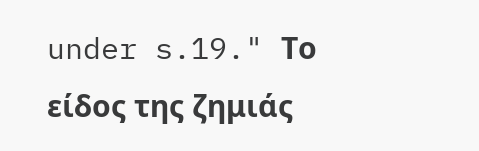under s.19." Το είδος της ζημιάς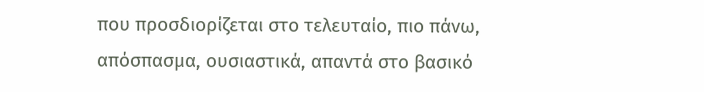που προσδιορίζεται στο τελευταίο, πιο πάνω, απόσπασμα, ουσιαστικά, απαντά στο βασικό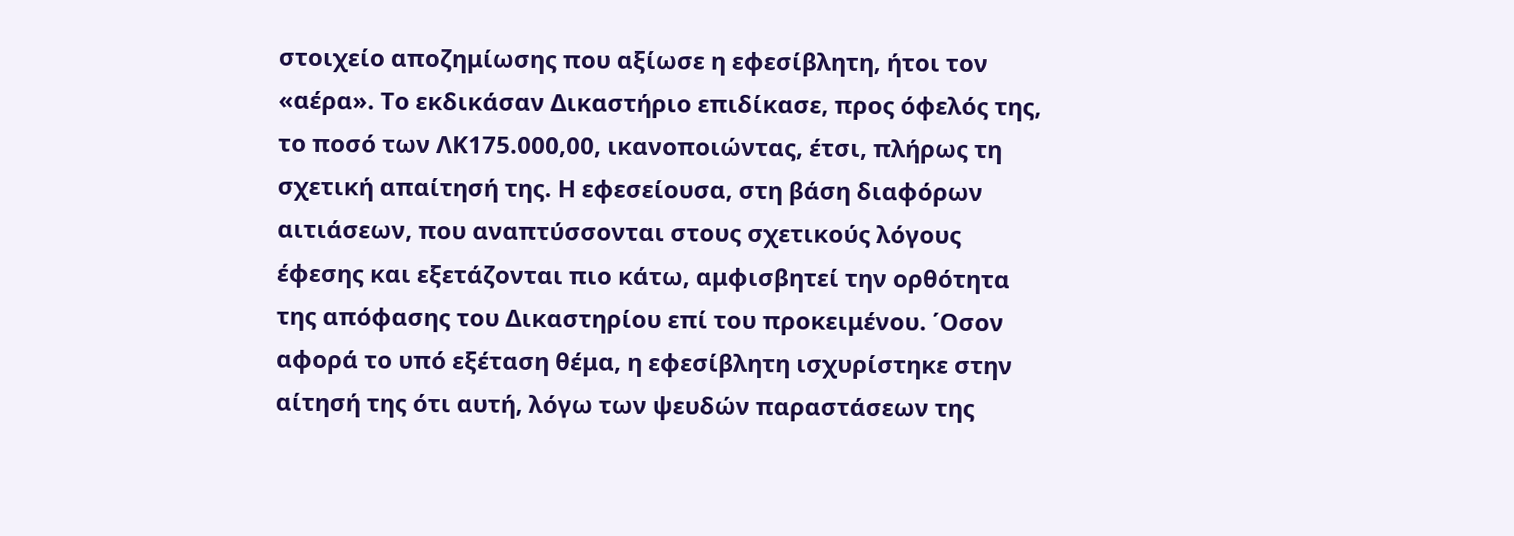στοιχείο αποζημίωσης που αξίωσε η εφεσίβλητη, ήτοι τον «αέρα». Το εκδικάσαν Δικαστήριο επιδίκασε, προς όφελός της, το ποσό των ΛΚ175.000,00, ικανοποιώντας, έτσι, πλήρως τη σχετική απαίτησή της. Η εφεσείουσα, στη βάση διαφόρων αιτιάσεων, που αναπτύσσονται στους σχετικούς λόγους έφεσης και εξετάζονται πιο κάτω, αμφισβητεί την ορθότητα της απόφασης του Δικαστηρίου επί του προκειμένου. ΄Οσον αφορά το υπό εξέταση θέμα, η εφεσίβλητη ισχυρίστηκε στην αίτησή της ότι αυτή, λόγω των ψευδών παραστάσεων της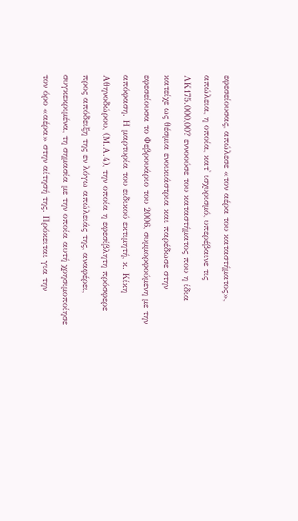εφεσείουσας, απώλεσε «τον αέρα του καταστήματος», απώλεια, η οποία, κατ' ισχυρισμό, υπερέβαινε τις ΛΚ175.000,00? εννοούσε του καταστήματος που η ίδια κατείχε ως θέσμια ενοικιάστρια και παρέδωσε στην εφεσείουσα το Φεβρουάριο του 2006, συμμορφούμενη με την απόφαση. Η μαρτυρία του ειδικού εκτιμητή, κ. Κίκη Αθηνοδώρου, (Μ.Α.4), την οποία η εφεσίβλητη πρόσφερε προς απόδειξη της εν λόγω απώλειάς της, αναφέρει, συγκεκριμένα, τη σημασία με την οποία αυτή χρησιμοποίησε τον όρο «αέρα» στην αίτησή της. Πρόκειται για την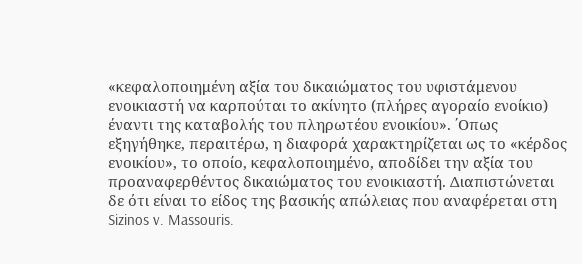«κεφαλοποιημένη αξία του δικαιώματος του υφιστάμενου ενοικιαστή να καρπούται το ακίνητο (πλήρες αγοραίο ενοίκιο) έναντι της καταβολής του πληρωτέου ενοικίου». ΄Οπως εξηγήθηκε, περαιτέρω, η διαφορά χαρακτηρίζεται ως το «κέρδος ενοικίου», το οποίο, κεφαλοποιημένο, αποδίδει την αξία του προαναφερθέντος δικαιώματος του ενοικιαστή. Διαπιστώνεται δε ότι είναι το είδος της βασικής απώλειας που αναφέρεται στη Sizinos v. Massouris.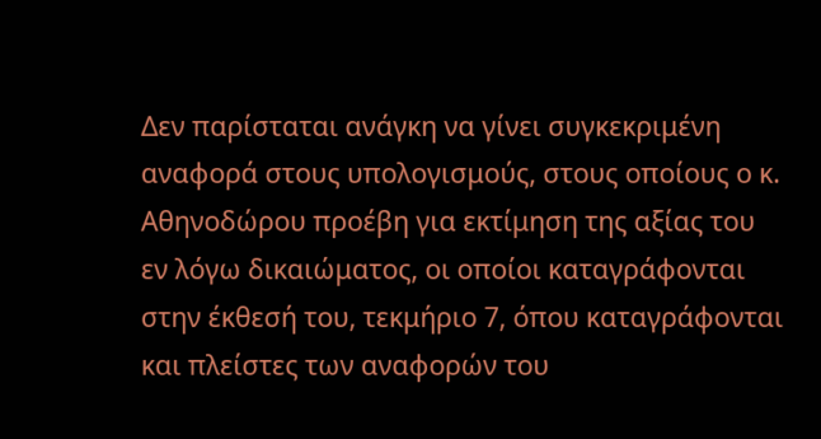Δεν παρίσταται ανάγκη να γίνει συγκεκριμένη αναφορά στους υπολογισμούς, στους οποίους ο κ. Αθηνοδώρου προέβη για εκτίμηση της αξίας του εν λόγω δικαιώματος, οι οποίοι καταγράφονται στην έκθεσή του, τεκμήριο 7, όπου καταγράφονται και πλείστες των αναφορών του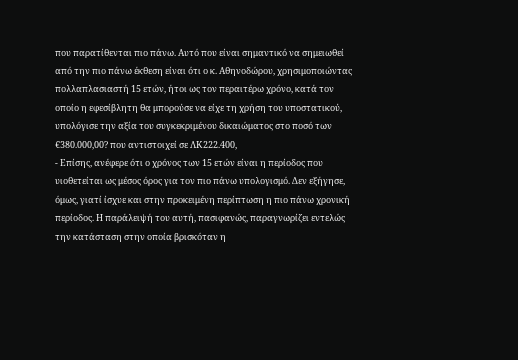που παρατίθενται πιο πάνω. Αυτό που είναι σημαντικό να σημειωθεί από την πιο πάνω έκθεση είναι ότι ο κ. Αθηνοδώρου, χρησιμοποιώντας πολλαπλασιαστή 15 ετών, ήτοι ως τον περαιτέρω χρόνο, κατά τον οποίο η εφεσίβλητη θα μπορούσε να είχε τη χρήση του υποστατικού, υπολόγισε την αξία του συγκεκριμένου δικαιώματος στο ποσό των €380.000,00? που αντιστοιχεί σε ΛΚ222.400,
- Επίσης, ανέφερε ότι ο χρόνος των 15 ετών είναι η περίοδος που υιοθετείται ως μέσος όρος για τον πιο πάνω υπολογισμό. Δεν εξήγησε, όμως, γιατί ίσχυε και στην προκειμένη περίπτωση η πιο πάνω χρονική περίοδος. Η παράλειψή του αυτή, πασιφανώς, παραγνωρίζει εντελώς την κατάσταση στην οποία βρισκόταν η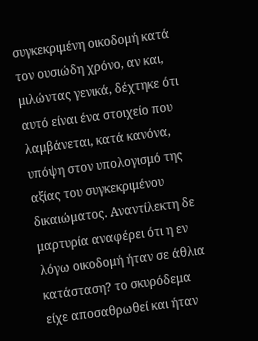συγκεκριμένη οικοδομή κατά τον ουσιώδη χρόνο, αν και, μιλώντας γενικά, δέχτηκε ότι αυτό είναι ένα στοιχείο που λαμβάνεται, κατά κανόνα, υπόψη στον υπολογισμό της αξίας του συγκεκριμένου δικαιώματος. Αναντίλεκτη δε μαρτυρία αναφέρει ότι η εν λόγω οικοδομή ήταν σε άθλια κατάσταση? το σκυρόδεμα είχε αποσαθρωθεί και ήταν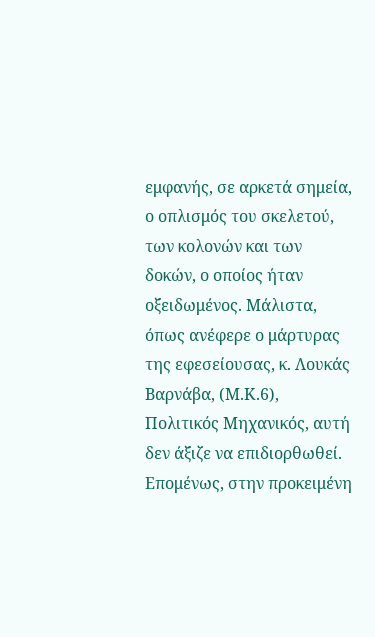εμφανής, σε αρκετά σημεία, ο οπλισμός του σκελετού, των κολονών και των δοκών, ο οποίος ήταν οξειδωμένος. Μάλιστα, όπως ανέφερε ο μάρτυρας της εφεσείουσας, κ. Λουκάς Βαρνάβα, (Μ.Κ.6), Πολιτικός Μηχανικός, αυτή δεν άξιζε να επιδιορθωθεί. Επομένως, στην προκειμένη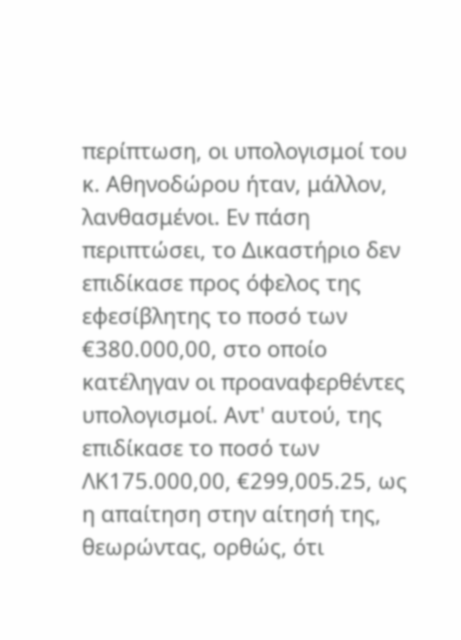περίπτωση, οι υπολογισμοί του κ. Αθηνοδώρου ήταν, μάλλον, λανθασμένοι. Εν πάση περιπτώσει, το Δικαστήριο δεν επιδίκασε προς όφελος της εφεσίβλητης το ποσό των €380.000,00, στο οποίο κατέληγαν οι προαναφερθέντες υπολογισμοί. Αντ' αυτού, της επιδίκασε το ποσό των ΛΚ175.000,00, €299,005.25, ως η απαίτηση στην αίτησή της, θεωρώντας, ορθώς, ότι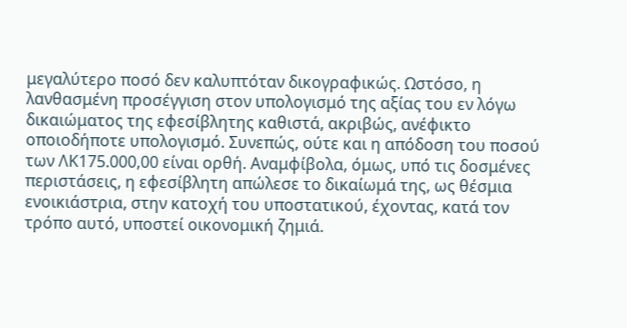μεγαλύτερο ποσό δεν καλυπτόταν δικογραφικώς. Ωστόσο, η λανθασμένη προσέγγιση στον υπολογισμό της αξίας του εν λόγω δικαιώματος της εφεσίβλητης καθιστά, ακριβώς, ανέφικτο οποιοδήποτε υπολογισμό. Συνεπώς, ούτε και η απόδοση του ποσού των ΛΚ175.000,00 είναι ορθή. Αναμφίβολα, όμως, υπό τις δοσμένες περιστάσεις, η εφεσίβλητη απώλεσε το δικαίωμά της, ως θέσμια ενοικιάστρια, στην κατοχή του υποστατικού, έχοντας, κατά τον τρόπο αυτό, υποστεί οικονομική ζημιά.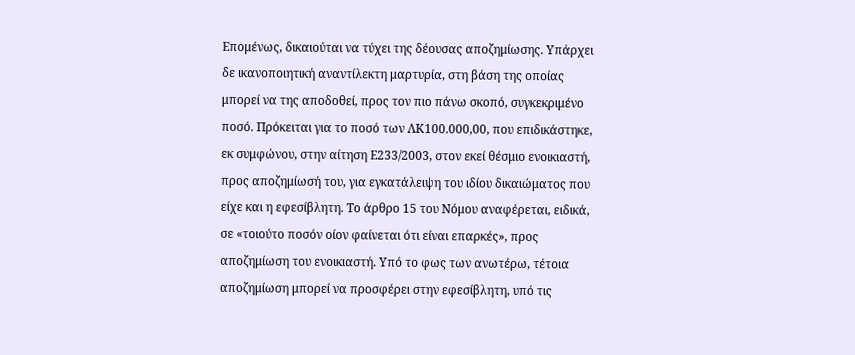Επομένως, δικαιούται να τύχει της δέουσας αποζημίωσης. Υπάρχει δε ικανοποιητική αναντίλεκτη μαρτυρία, στη βάση της οποίας μπορεί να της αποδοθεί, προς τον πιο πάνω σκοπό, συγκεκριμένο ποσό. Πρόκειται για το ποσό των ΛΚ100.000,00, που επιδικάστηκε, εκ συμφώνου, στην αίτηση Ε233/2003, στον εκεί θέσμιο ενοικιαστή, προς αποζημίωσή του, για εγκατάλειψη του ιδίου δικαιώματος που είχε και η εφεσίβλητη. Το άρθρο 15 του Νόμου αναφέρεται, ειδικά, σε «τοιούτο ποσόν οίον φαίνεται ότι είναι επαρκές», προς αποζημίωση του ενοικιαστή. Υπό το φως των ανωτέρω, τέτοια αποζημίωση μπορεί να προσφέρει στην εφεσίβλητη, υπό τις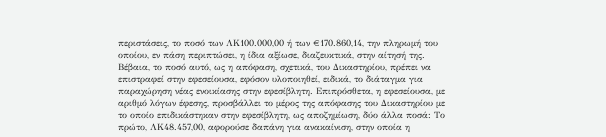περιστάσεις, το ποσό των ΛΚ100.000,00 ή των €170.860,14, την πληρωμή του οποίου, εν πάση περιπτώσει, η ίδια αξίωσε, διαζευκτικά, στην αίτησή της. Βέβαια, το ποσό αυτό, ως η απόφαση, σχετικά, του Δικαστηρίου, πρέπει να επιστραφεί στην εφεσείουσα, εφόσον υλοποιηθεί, ειδικά, το διάταγμα για παραχώρηση νέας ενοικίασης στην εφεσίβλητη. Επιπρόσθετα, η εφεσείουσα, με αριθμό λόγων έφεσης, προσβάλλει το μέρος της απόφασης του Δικαστηρίου με το οποίο επιδικάστηκαν στην εφεσίβλητη, ως αποζημίωση, δύο άλλα ποσά: Το πρώτο, ΛΚ48.457,00, αφορούσε δαπάνη για ανακαίνιση, στην οποία η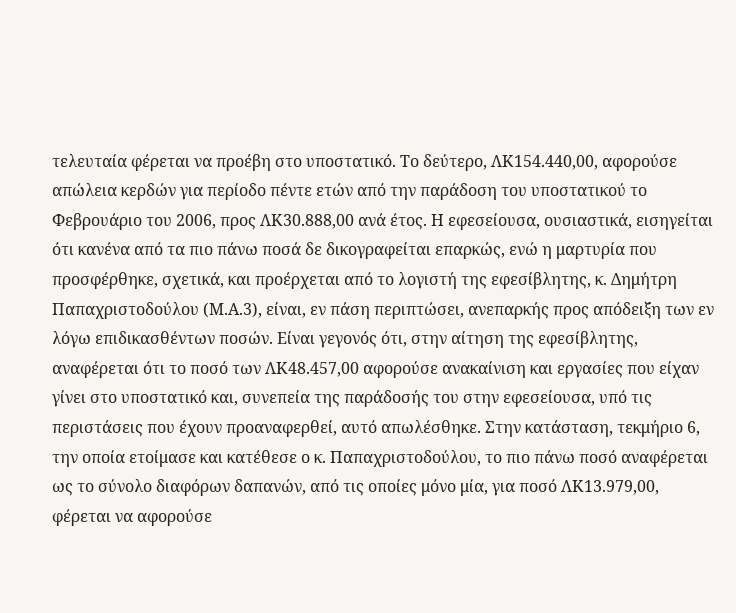τελευταία φέρεται να προέβη στο υποστατικό. Το δεύτερο, ΛΚ154.440,00, αφορούσε απώλεια κερδών για περίοδο πέντε ετών από την παράδοση του υποστατικού το Φεβρουάριο του 2006, προς ΛΚ30.888,00 ανά έτος. Η εφεσείουσα, ουσιαστικά, εισηγείται ότι κανένα από τα πιο πάνω ποσά δε δικογραφείται επαρκώς, ενώ η μαρτυρία που προσφέρθηκε, σχετικά, και προέρχεται από το λογιστή της εφεσίβλητης, κ. Δημήτρη Παπαχριστοδούλου (Μ.Α.3), είναι, εν πάση περιπτώσει, ανεπαρκής προς απόδειξη των εν λόγω επιδικασθέντων ποσών. Είναι γεγονός ότι, στην αίτηση της εφεσίβλητης, αναφέρεται ότι το ποσό των ΛΚ48.457,00 αφορούσε ανακαίνιση και εργασίες που είχαν γίνει στο υποστατικό και, συνεπεία της παράδοσής του στην εφεσείουσα, υπό τις περιστάσεις που έχουν προαναφερθεί, αυτό απωλέσθηκε. Στην κατάσταση, τεκμήριο 6, την οποία ετοίμασε και κατέθεσε ο κ. Παπαχριστοδούλου, το πιο πάνω ποσό αναφέρεται ως το σύνολο διαφόρων δαπανών, από τις οποίες μόνο μία, για ποσό ΛΚ13.979,00, φέρεται να αφορούσε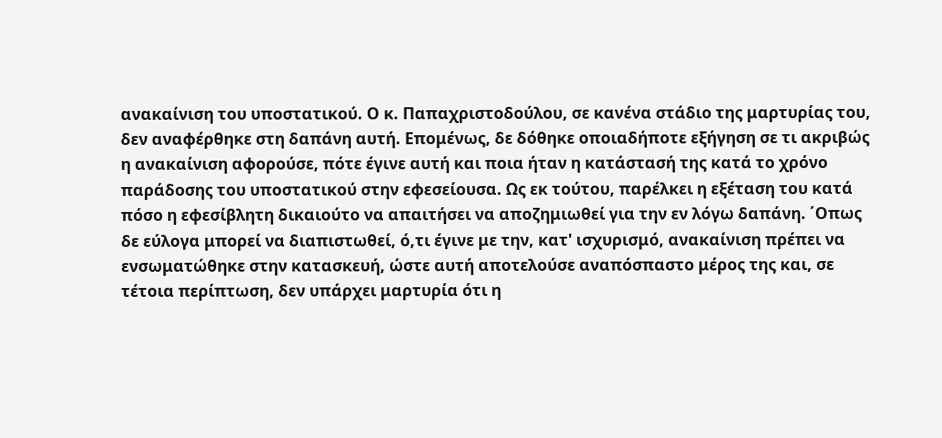ανακαίνιση του υποστατικού. Ο κ. Παπαχριστοδούλου, σε κανένα στάδιο της μαρτυρίας του, δεν αναφέρθηκε στη δαπάνη αυτή. Επομένως, δε δόθηκε οποιαδήποτε εξήγηση σε τι ακριβώς η ανακαίνιση αφορούσε, πότε έγινε αυτή και ποια ήταν η κατάστασή της κατά το χρόνο παράδοσης του υποστατικού στην εφεσείουσα. Ως εκ τούτου, παρέλκει η εξέταση του κατά πόσο η εφεσίβλητη δικαιούτο να απαιτήσει να αποζημιωθεί για την εν λόγω δαπάνη. ΄Οπως δε εύλογα μπορεί να διαπιστωθεί, ό,τι έγινε με την, κατ' ισχυρισμό, ανακαίνιση πρέπει να ενσωματώθηκε στην κατασκευή, ώστε αυτή αποτελούσε αναπόσπαστο μέρος της και, σε τέτοια περίπτωση, δεν υπάρχει μαρτυρία ότι η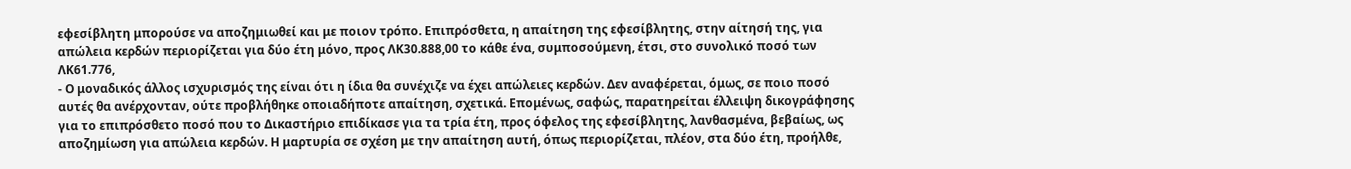εφεσίβλητη μπορούσε να αποζημιωθεί και με ποιον τρόπο. Επιπρόσθετα, η απαίτηση της εφεσίβλητης, στην αίτησή της, για απώλεια κερδών περιορίζεται για δύο έτη μόνο, προς ΛΚ30.888,00 το κάθε ένα, συμποσούμενη, έτσι, στο συνολικό ποσό των ΛΚ61.776,
- Ο μοναδικός άλλος ισχυρισμός της είναι ότι η ίδια θα συνέχιζε να έχει απώλειες κερδών. Δεν αναφέρεται, όμως, σε ποιο ποσό αυτές θα ανέρχονταν, ούτε προβλήθηκε οποιαδήποτε απαίτηση, σχετικά. Επομένως, σαφώς, παρατηρείται έλλειψη δικογράφησης για το επιπρόσθετο ποσό που το Δικαστήριο επιδίκασε για τα τρία έτη, προς όφελος της εφεσίβλητης, λανθασμένα, βεβαίως, ως αποζημίωση για απώλεια κερδών. Η μαρτυρία σε σχέση με την απαίτηση αυτή, όπως περιορίζεται, πλέον, στα δύο έτη, προήλθε,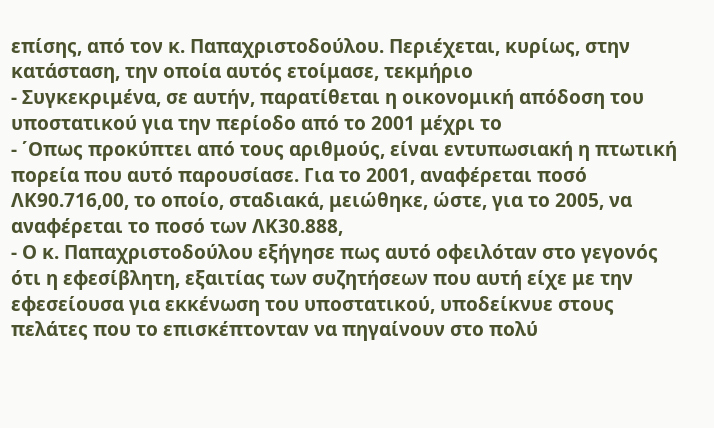επίσης, από τον κ. Παπαχριστοδούλου. Περιέχεται, κυρίως, στην κατάσταση, την οποία αυτός ετοίμασε, τεκμήριο
- Συγκεκριμένα, σε αυτήν, παρατίθεται η οικονομική απόδοση του υποστατικού για την περίοδο από το 2001 μέχρι το
- ΄Οπως προκύπτει από τους αριθμούς, είναι εντυπωσιακή η πτωτική πορεία που αυτό παρουσίασε. Για το 2001, αναφέρεται ποσό ΛΚ90.716,00, το οποίο, σταδιακά, μειώθηκε, ώστε, για το 2005, να αναφέρεται το ποσό των ΛΚ30.888,
- Ο κ. Παπαχριστοδούλου εξήγησε πως αυτό οφειλόταν στο γεγονός ότι η εφεσίβλητη, εξαιτίας των συζητήσεων που αυτή είχε με την εφεσείουσα για εκκένωση του υποστατικού, υποδείκνυε στους πελάτες που το επισκέπτονταν να πηγαίνουν στο πολύ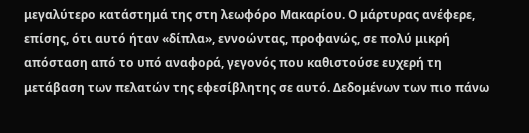μεγαλύτερο κατάστημά της στη λεωφόρο Μακαρίου. Ο μάρτυρας ανέφερε, επίσης, ότι αυτό ήταν «δίπλα», εννοώντας, προφανώς, σε πολύ μικρή απόσταση από το υπό αναφορά, γεγονός που καθιστούσε ευχερή τη μετάβαση των πελατών της εφεσίβλητης σε αυτό. Δεδομένων των πιο πάνω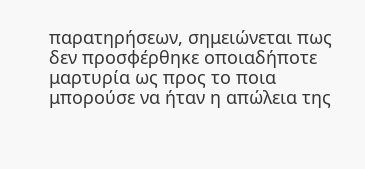παρατηρήσεων, σημειώνεται πως δεν προσφέρθηκε οποιαδήποτε μαρτυρία ως προς το ποια μπορούσε να ήταν η απώλεια της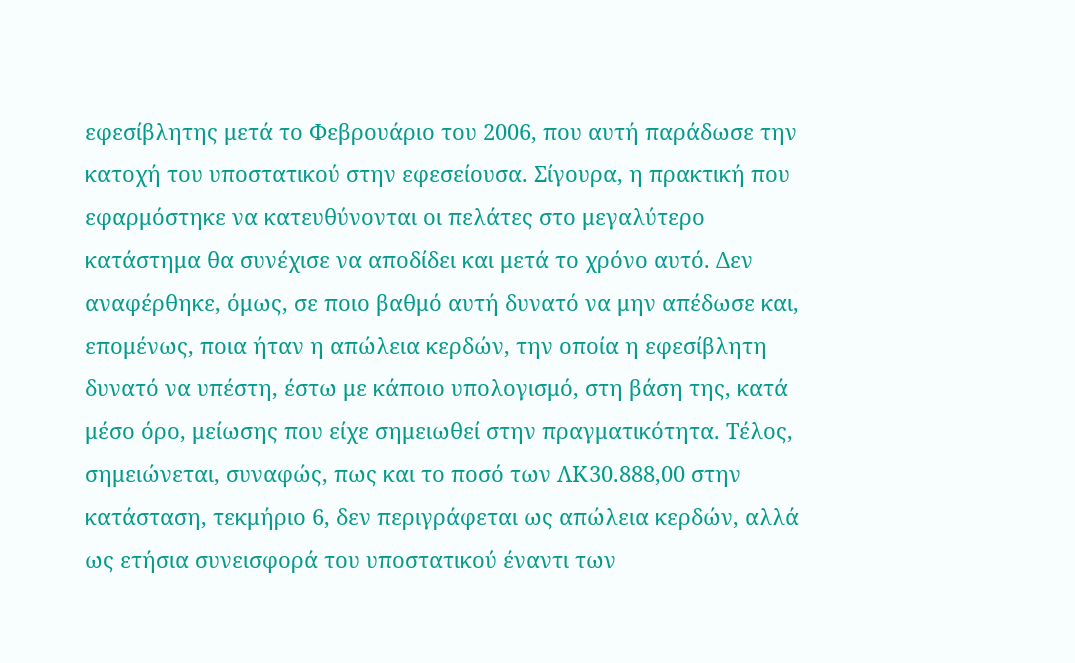εφεσίβλητης μετά το Φεβρουάριο του 2006, που αυτή παράδωσε την κατοχή του υποστατικού στην εφεσείουσα. Σίγουρα, η πρακτική που εφαρμόστηκε να κατευθύνονται οι πελάτες στο μεγαλύτερο κατάστημα θα συνέχισε να αποδίδει και μετά το χρόνο αυτό. Δεν αναφέρθηκε, όμως, σε ποιο βαθμό αυτή δυνατό να μην απέδωσε και, επομένως, ποια ήταν η απώλεια κερδών, την οποία η εφεσίβλητη δυνατό να υπέστη, έστω με κάποιο υπολογισμό, στη βάση της, κατά μέσο όρο, μείωσης που είχε σημειωθεί στην πραγματικότητα. Τέλος, σημειώνεται, συναφώς, πως και το ποσό των ΛΚ30.888,00 στην κατάσταση, τεκμήριο 6, δεν περιγράφεται ως απώλεια κερδών, αλλά ως ετήσια συνεισφορά του υποστατικού έναντι των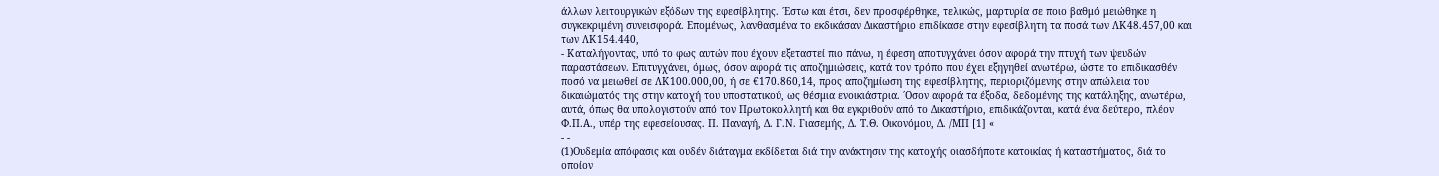άλλων λειτουργικών εξόδων της εφεσίβλητης. ΄Εστω και έτσι, δεν προσφέρθηκε, τελικώς, μαρτυρία σε ποιο βαθμό μειώθηκε η συγκεκριμένη συνεισφορά. Επομένως, λανθασμένα το εκδικάσαν Δικαστήριο επιδίκασε στην εφεσίβλητη τα ποσά των ΛΚ48.457,00 και των ΛΚ154.440,
- Καταλήγοντας, υπό το φως αυτών που έχουν εξεταστεί πιο πάνω, η έφεση αποτυγχάνει όσον αφορά την πτυχή των ψευδών παραστάσεων. Επιτυγχάνει, όμως, όσον αφορά τις αποζημιώσεις, κατά τον τρόπο που έχει εξηγηθεί ανωτέρω, ώστε το επιδικασθέν ποσό να μειωθεί σε ΛΚ100.000,00, ή σε €170.860,14, προς αποζημίωση της εφεσίβλητης, περιοριζόμενης στην απώλεια του δικαιώματός της στην κατοχή του υποστατικού, ως θέσμια ενοικιάστρια. ΄Οσον αφορά τα έξοδα, δεδομένης της κατάληξης, ανωτέρω, αυτά, όπως θα υπολογιστούν από τον Πρωτοκολλητή και θα εγκριθούν από το Δικαστήριο, επιδικάζονται, κατά ένα δεύτερο, πλέον Φ.Π.Α., υπέρ της εφεσείουσας. Π. Παναγή, Δ. Γ.Ν. Γιασεμής, Δ. Τ.Θ. Οικονόμου, Δ. /ΜΠ [1] «
- -
(1)Ουδεμία απόφασις και ουδέν διάταγμα εκδίδεται διά την ανάκτησιν της κατοχής οιασδήποτε κατοικίας ή καταστήματος, διά το οποίον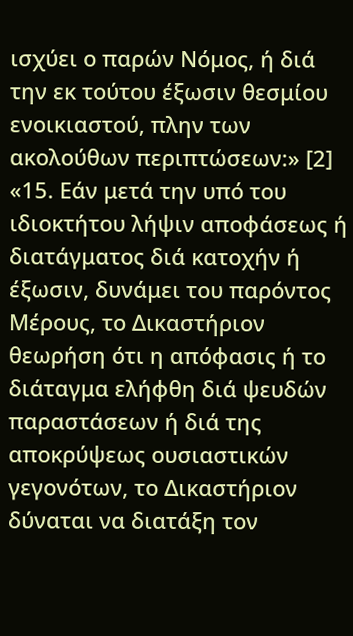ισχύει ο παρών Νόμος, ή διά την εκ τούτου έξωσιν θεσμίου ενοικιαστού, πλην των ακολούθων περιπτώσεων:» [2] «15. Εάν μετά την υπό του ιδιοκτήτου λήψιν αποφάσεως ή διατάγματος διά κατοχήν ή έξωσιν, δυνάμει του παρόντος Μέρους, το Δικαστήριον θεωρήση ότι η απόφασις ή το διάταγμα ελήφθη διά ψευδών παραστάσεων ή διά της αποκρύψεως ουσιαστικών γεγονότων, το Δικαστήριον δύναται να διατάξη τον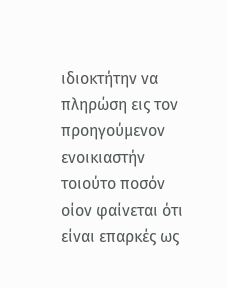ιδιοκτήτην να πληρώση εις τον προηγούμενον ενοικιαστήν τοιούτο ποσόν οίον φαίνεται ότι είναι επαρκές ως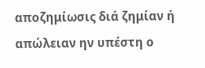αποζημίωσις διά ζημίαν ή απώλειαν ην υπέστη ο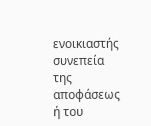ενοικιαστής συνεπεία της αποφάσεως ή του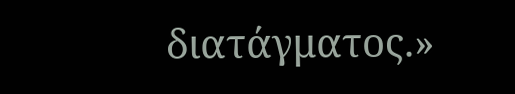διατάγματος.»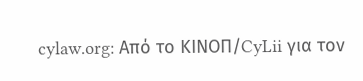cylaw.org: Από το ΚΙΝOΠ/CyLii για τον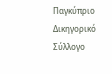Παγκύπριο Δικηγορικό Σύλλογο